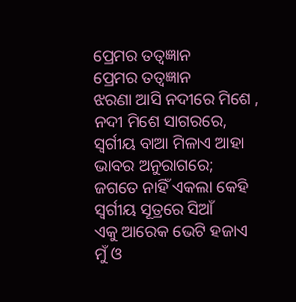ପ୍ରେମର ତତ୍ବଜ୍ଞାନ
ପ୍ରେମର ତତ୍ବଜ୍ଞାନ
ଝରଣା ଆସି ନଦୀରେ ମିଶେ ,
ନଦୀ ମିଶେ ସାଗରରେ,
ସ୍ବର୍ଗୀୟ ବାଆ ମିଳାଏ ଆହା
ଭାବର ଅନୁରାଗରେ;
ଜଗତେ ନାହିଁ ଏକଲା କେହି
ସ୍ବର୍ଗୀୟ ସୂତ୍ରରେ ସିଆଁ
ଏକୁ ଆରେକ ଭେଟି ହଜାଏ
ମୁଁ ଓ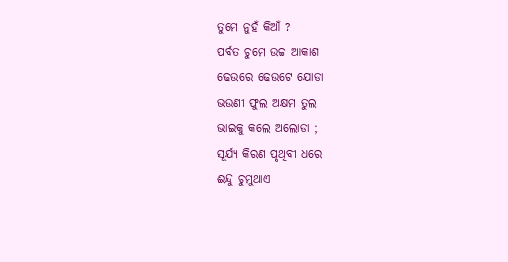ତୁମେ ନୁହଁ କିଆଁ ?
ପର୍ବତ ଚୁମେ ଉଚ୍ଚ ଆକାଶ
ଢେଉରେ ଢେଉଟେ ଯୋଡା
ଭଉଣୀ ଫୁଲ ଅକ୍ଷମ ତୁଲ
ଭାଇକୁ କଲେ ଅଲୋଡା ;
ସୂର୍ଯ୍ୟ କିରଣ ପୃଥିବୀ ଧରେ
ଈନ୍ଦୁ ଚୁମୁଥାଏ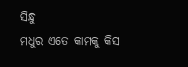ସିନ୍ଧୁ
ମଧୁର ଏତେ କାମକୁ କିସ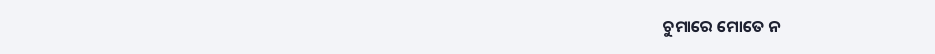ଚୁମାରେ ମୋତେ ନ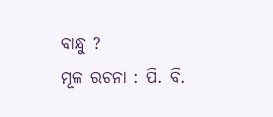ବାନ୍ଧୁ ?
ମୂଳ ରଚନା : ପି. ବି.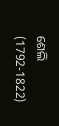ଶେଲି (1792-1822)